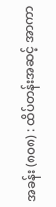အခန်း (၈၀၈) : ထိပ်တန်းအဆင့် အာကာ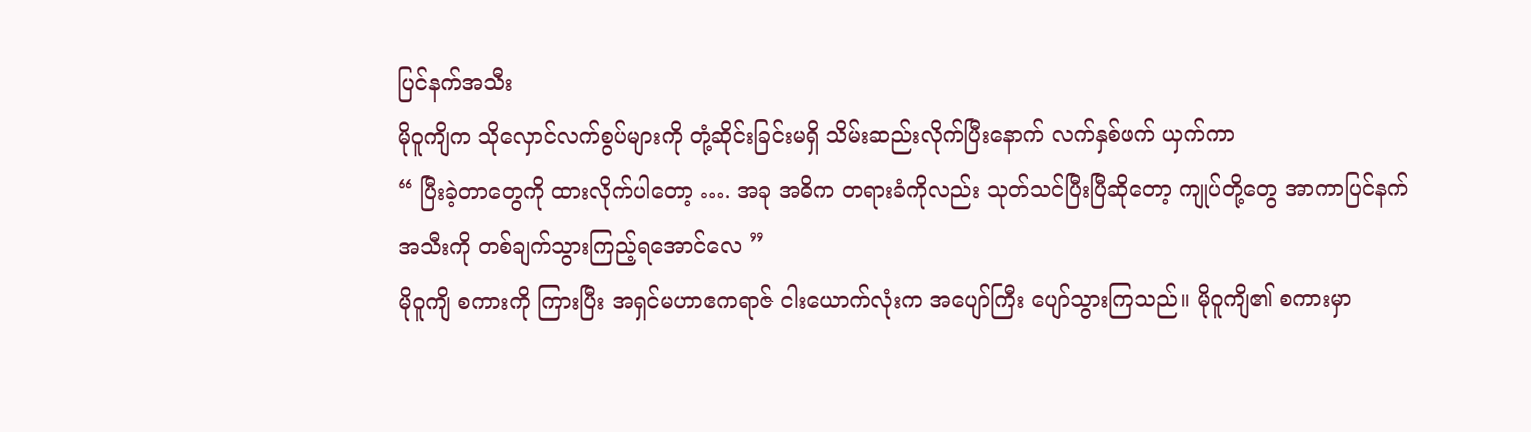ပြင်နက်အသီး
မိုဝူကျိက သိုလှောင်လက်စွပ်များကို တုံ့ဆိုင်းခြင်းမရှိ သိမ်းဆည်းလိုက်ပြီးနောက် လက်နှစ်ဖက် ယှက်ကာ
“ ပြီးခဲ့တာတွေကို ထားလိုက်ပါတော့ …. အခု အဓိက တရားခံကိုလည်း သုတ်သင်ပြီးပြီဆိုတော့ ကျုပ်တို့တွေ အာကာပြင်နက်အသီးကို တစ်ချက်သွားကြည့်ရအောင်လေ ”
မိုဝူကျိ စကားကို ကြားပြီး အရှင်မဟာဧကရာဇ် ငါးယောက်လုံးက အပျော်ကြီး ပျော်သွားကြသည်။ မိုဝူကျိ၏ စကားမှာ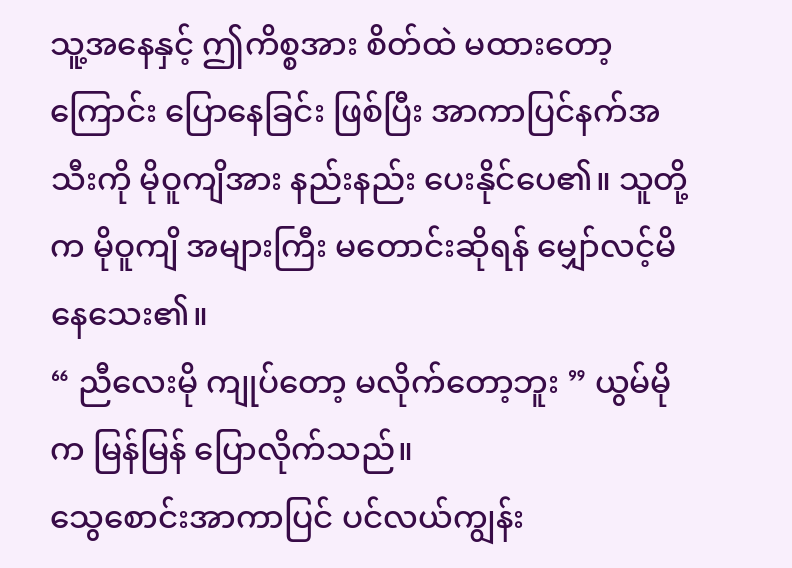သူ့အနေနှင့် ဤကိစ္စအား စိတ်ထဲ မထားတော့ကြောင်း ပြောနေခြင်း ဖြစ်ပြီး အာကာပြင်နက်အသီးကို မိုဝူကျိအား နည်းနည်း ပေးနိုင်ပေ၏။ သူတို့က မိုဝူကျိ အများကြီး မတောင်းဆိုရန် မျှော်လင့်မိနေသေး၏။
“ ညီလေးမို ကျုပ်တော့ မလိုက်တော့ဘူး ” ယွမ်မိုက မြန်မြန် ပြောလိုက်သည်။
သွေစောင်းအာကာပြင် ပင်လယ်ကျွန်း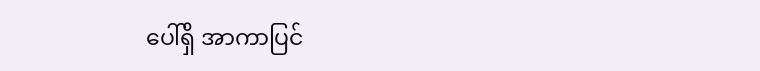ပေါ်ရှိ အာကာပြင်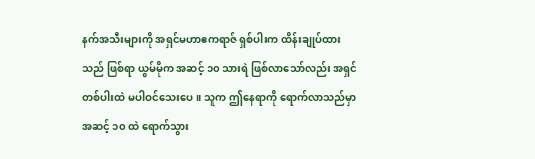နက်အသီးများကို အရှင်မဟာဧကရာဇ် ရှစ်ပါးက ထိန်းချုပ်ထားသည် ဖြစ်ရာ ယွမ်မိုက အဆင့် ၁၀ သားရဲ ဖြစ်လာသော်လည်း အရှင်တစ်ပါးထဲ မပါဝင်သေးပေ။ သူက ဤနေရာကို ရောက်လာသည်မှာ အဆင့် ၁၀ ထဲ ရောက်သွား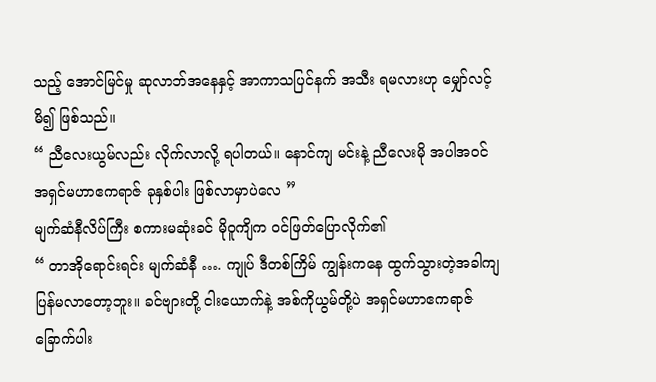သည့် အောင်မြင်မှု ဆုလာဘ်အနေနှင့် အာကာသပြင်နက် အသီး ရမလားဟု မျှော်လင့်မိ၍ ဖြစ်သည်။
“ ညီလေးယွမ်လည်း လိုက်လာလို့ ရပါတယ်။ နောင်ကျ မင်းနဲ့ ညီလေးမို အပါအဝင် အရှင်မဟာဧကရာဇ် ခုနှစ်ပါး ဖြစ်လာမှာပဲလေ ”
မျက်ဆံနီလိပ်ကြီး စကားမဆုံးခင် မိုဝူကျိက ဝင်ဖြတ်ပြောလိုက်၏
“ တာအိုရောင်းရင်း မျက်ဆံနီ …. ကျုပ် ဒီတစ်ကြိမ် ကျွန်းကနေ ထွက်သွားတဲ့အခါကျ ပြန်မလာတော့ဘူး။ ခင်ဗျားတို့ ငါးယောက်နဲ့ အစ်ကိုယွမ်တို့ပဲ အရှင်မဟာဧကရာဇ် ခြောက်ပါး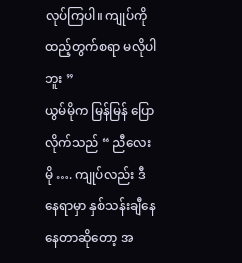လုပ်ကြပါ။ ကျုပ်ကို ထည့်တွက်စရာ မလိုပါဘူး ”
ယွမ်မိုက မြန်မြန် ပြောလိုက်သည် “ ညီလေးမို …. ကျုပ်လည်း ဒီနေရာမှာ နှစ်သန်းချီနေနေတာဆိုတော့ အ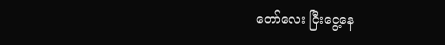တော်လေး ငြီးငွေ့နေ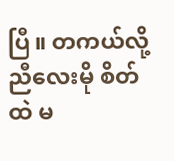ပြီ။ တကယ်လို့ ညီလေးမို စိတ်ထဲ မ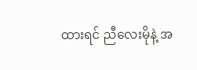ထားရင် ညီလေးမိုနဲ့ အ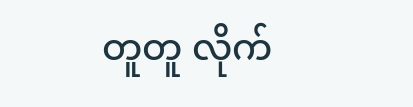တူတူ လိုက်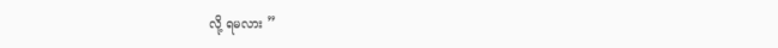လို့ ရမလား ”